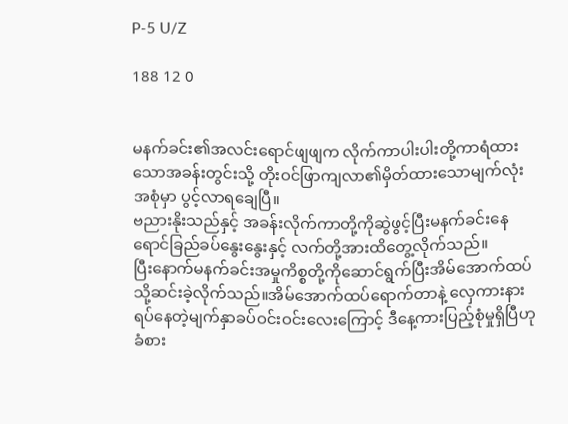P-5 U/Z

188 12 0


မနက်ခင်း၏အလင်းရောင်ဖျဖျက လိုက်ကာပါးပါးတို့ကာရံထားသောအခန်းတွင်းသို့ တိုးဝင်ဖြာကျလာ၏မှိတ်ထားသောမျက်လုံးအစုံမှာ ပွင့်လာရချေပြီ။
ဗညားနိုးသည်နှင့် အခန်းလိုက်ကာတို့ကိုဆွဲဖွင့်ပြီးမနက်ခင်းနေရောင်ခြည်ခပ်နွေးနွေးနှင့် လက်တို့အားထိတွေ့လိုက်သည်။
ပြီးနောက်မနက်ခင်းအမှုကိစ္စတို့ကိုဆောင်ရွက်ပြီးအိမ်အောက်ထပ်သို့ဆင်းခဲ့လိုက်သည်။အိမ်အောက်ထပ်ရောက်တာနဲ့ လှေကားနားရပ်နေတဲ့မျက်နှာခပ်ဝင်းဝင်းလေးကြောင့် ဒီနေ့ကားပြည့်စုံမှုရှိပြီဟုခံစား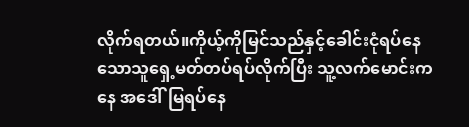လိုက်ရတယ်။ကိုယ့်ကိုမြင်သည်နှင့်ခေါင်းငုံရပ်နေသောသူရှေ့မတ်တပ်ရပ်လိုက်ပြီး သူ့လက်မောင်းကနေ အဒေါ်မြရပ်နေ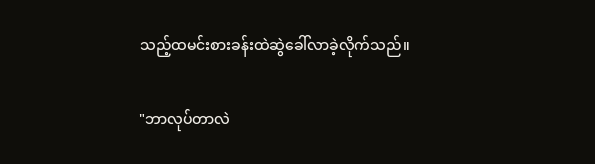သည့်ထမင်းစားခန်းထဲဆွဲခေါ်လာခဲ့လိုက်သည်။

"ဘာလုပ်တာလဲ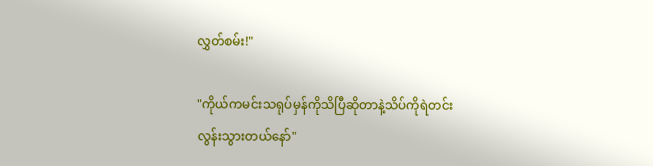လွှတ်စမ်း!"

"ကိုယ်ကမင်းသရုပ်မှန်ကိုသိပြီဆိုတာနဲ့သိပ်ကိုရဲတင်းလွန်းသွားတယ်နော်"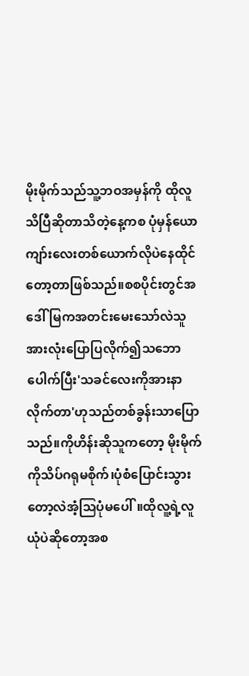မိုးမိုက်သည်သူ့ဘဝအမှန်ကို ထိုလူသိပြီဆိုတာသိတဲ့နေ့ကစ ပုံမှန်ယောကျာ်းလေးတစ်ယောက်လိုပဲနေထိုင်တော့တာဖြစ်သည်။စစပိုင်းတွင်အဒေါ်မြကအတင်းမေးသော်လဲသူအားလုံးပြောပြလိုက်၍သဘောပေါက်ပြီး'သခင်လေးကိုအားနာလိုက်တာ'ဟုသည်တစ်ခွန်းသာပြောသည်။ကိုဟိန်းဆိုသူကတော့ မိုးမိုက်ကိုသိပ်ဂရုမစိုက်၊ပုံစံပြောင်းသွားတော့လဲအံ့သြပုံမပေါ်။ထိုလူ့ရဲ့လူယုံပဲဆိုတော့အစ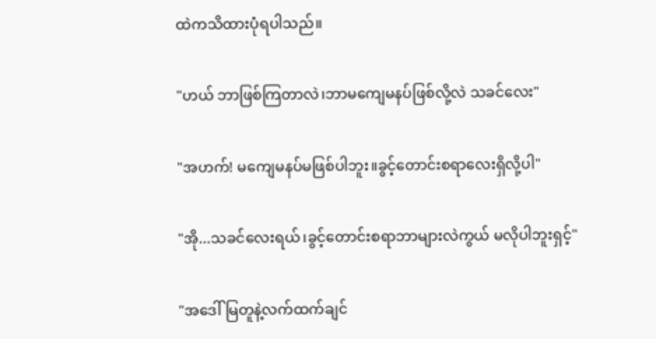ထဲကသိထားပုံရပါသည်။

"ဟယ် ဘာဖြစ်ကြတာလဲ၊ဘာမကျေမနပ်ဖြစ်လို့လဲ သခင်လေး"

"အဟက်! မကျေမနပ်မဖြစ်ပါဘူး။ခွင့်တောင်းစရာလေးရှိလို့ပါ"

"အို...သခင်လေးရယ်၊ခွင့်တောင်းစရာဘာများလဲကွယ် မလိုပါဘူးရှင့်"

"အဒေါ်မြတူနဲ့လက်ထက်ချင်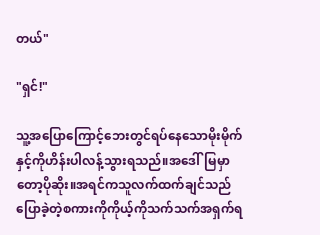တယ်"

"ရှင်!"

သူ့အပြောကြောင့်ဘေးတွင်ရပ်နေသောမိုးမိုက်နှင့်ကိုဟိန်းပါလန့်သွားရသည်။အဒေါ်မြမှာတော့ပိုဆိုး။အရင်ကသူလက်ထက်ချင်သည်ပြောခဲ့တဲ့စကားကိုကိုယ့်ကိုသက်သက်အရှက်ရ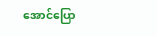အောင်ပြော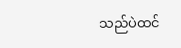သည်ပဲထင်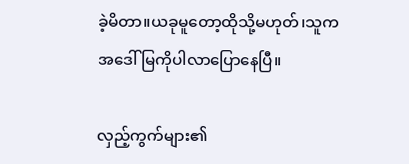ခဲ့မိတာ။ယခုမူတော့ထိုသို့မဟုတ်၊သူကအဒေါ်မြကိုပါလာပြောနေပြီ။

လှည့်ကွက်များ၏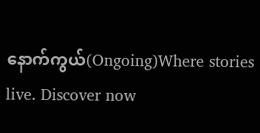နောက်ကွယ်(Ongoing)Where stories live. Discover now